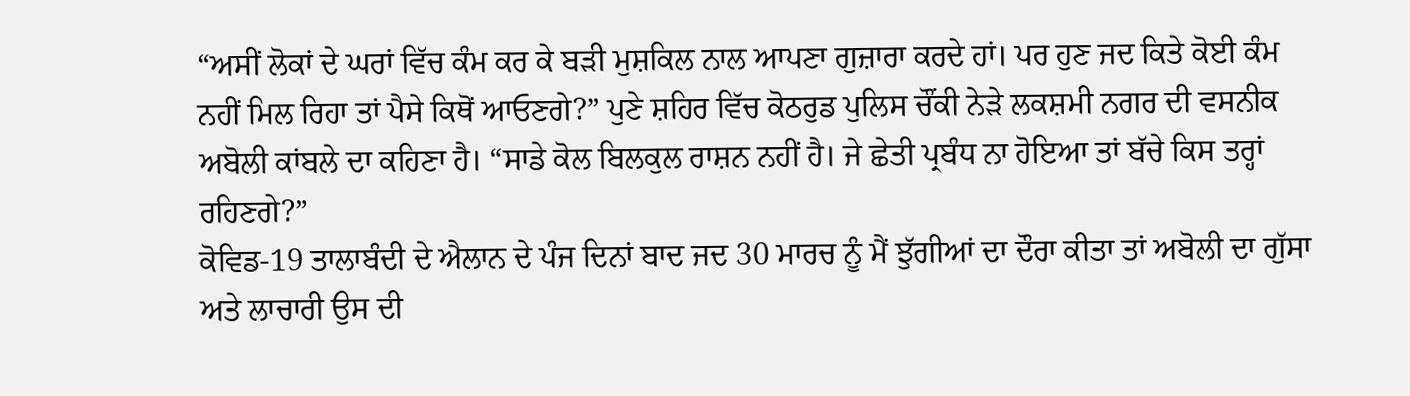“ਅਸੀਂ ਲੋਕਾਂ ਦੇ ਘਰਾਂ ਵਿੱਚ ਕੰਮ ਕਰ ਕੇ ਬੜੀ ਮੁਸ਼ਕਿਲ ਨਾਲ ਆਪਣਾ ਗੁਜ਼ਾਰਾ ਕਰਦੇ ਹਾਂ। ਪਰ ਹੁਣ ਜਦ ਕਿਤੇ ਕੋਈ ਕੰਮ ਨਹੀਂ ਮਿਲ ਰਿਹਾ ਤਾਂ ਪੈਸੇ ਕਿਥੋਂ ਆਓਣਗੇ?” ਪੁਣੇ ਸ਼ਹਿਰ ਵਿੱਚ ਕੋਠਰੁਡ ਪੁਲਿਸ ਚੌਂਕੀ ਨੇੜੇ ਲਕਸ਼ਮੀ ਨਗਰ ਦੀ ਵਸਨੀਕ ਅਬੋਲੀ ਕਾਂਬਲੇ ਦਾ ਕਹਿਣਾ ਹੈ। “ਸਾਡੇ ਕੋਲ ਬਿਲਕੁਲ ਰਾਸ਼ਨ ਨਹੀਂ ਹੈ। ਜੇ ਛੇਤੀ ਪ੍ਰਬੰਧ ਨਾ ਹੋਇਆ ਤਾਂ ਬੱਚੇ ਕਿਸ ਤਰ੍ਹਾਂ ਰਹਿਣਗੇ?”
ਕੋਵਿਡ-19 ਤਾਲਾਬੰਦੀ ਦੇ ਐਲਾਨ ਦੇ ਪੰਜ ਦਿਨਾਂ ਬਾਦ ਜਦ 30 ਮਾਰਚ ਨੂੰ ਮੈਂ ਝੁੱਗੀਆਂ ਦਾ ਦੌਰਾ ਕੀਤਾ ਤਾਂ ਅਬੋਲੀ ਦਾ ਗੁੱਸਾ ਅਤੇ ਲਾਚਾਰੀ ਉਸ ਦੀ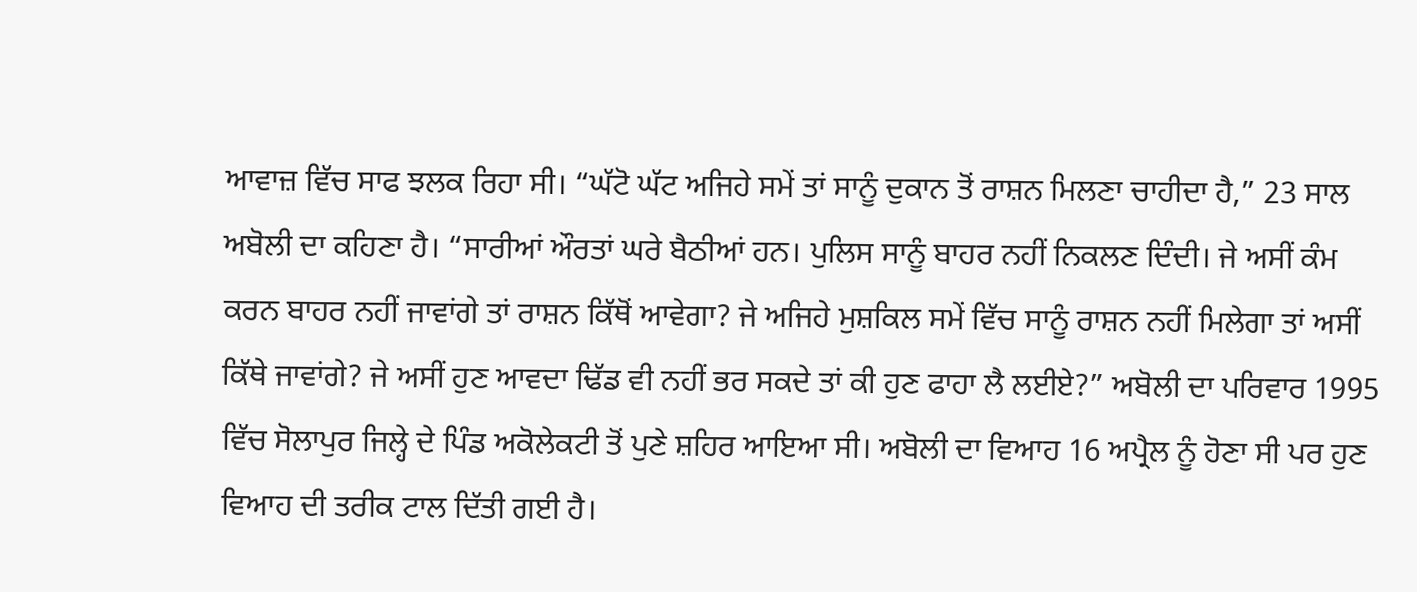ਆਵਾਜ਼ ਵਿੱਚ ਸਾਫ ਝਲਕ ਰਿਹਾ ਸੀ। “ਘੱਟੋ ਘੱਟ ਅਜਿਹੇ ਸਮੇਂ ਤਾਂ ਸਾਨੂੰ ਦੁਕਾਨ ਤੋਂ ਰਾਸ਼ਨ ਮਿਲਣਾ ਚਾਹੀਦਾ ਹੈ,” 23 ਸਾਲ ਅਬੋਲੀ ਦਾ ਕਹਿਣਾ ਹੈ। “ਸਾਰੀਆਂ ਔਰਤਾਂ ਘਰੇ ਬੈਠੀਆਂ ਹਨ। ਪੁਲਿਸ ਸਾਨੂੰ ਬਾਹਰ ਨਹੀਂ ਨਿਕਲਣ ਦਿੰਦੀ। ਜੇ ਅਸੀਂ ਕੰਮ ਕਰਨ ਬਾਹਰ ਨਹੀਂ ਜਾਵਾਂਗੇ ਤਾਂ ਰਾਸ਼ਨ ਕਿੱਥੋਂ ਆਵੇਗਾ? ਜੇ ਅਜਿਹੇ ਮੁਸ਼ਕਿਲ ਸਮੇਂ ਵਿੱਚ ਸਾਨੂੰ ਰਾਸ਼ਨ ਨਹੀਂ ਮਿਲੇਗਾ ਤਾਂ ਅਸੀਂ ਕਿੱਥੇ ਜਾਵਾਂਗੇ? ਜੇ ਅਸੀਂ ਹੁਣ ਆਵਦਾ ਢਿੱਡ ਵੀ ਨਹੀਂ ਭਰ ਸਕਦੇ ਤਾਂ ਕੀ ਹੁਣ ਫਾਹਾ ਲੈ ਲਈਏ?” ਅਬੋਲੀ ਦਾ ਪਰਿਵਾਰ 1995 ਵਿੱਚ ਸੋਲਾਪੁਰ ਜਿਲ੍ਹੇ ਦੇ ਪਿੰਡ ਅਕੋਲੇਕਟੀ ਤੋਂ ਪੁਣੇ ਸ਼ਹਿਰ ਆਇਆ ਸੀ। ਅਬੋਲੀ ਦਾ ਵਿਆਹ 16 ਅਪ੍ਰੈਲ ਨੂੰ ਹੋਣਾ ਸੀ ਪਰ ਹੁਣ ਵਿਆਹ ਦੀ ਤਰੀਕ ਟਾਲ ਦਿੱਤੀ ਗਈ ਹੈ।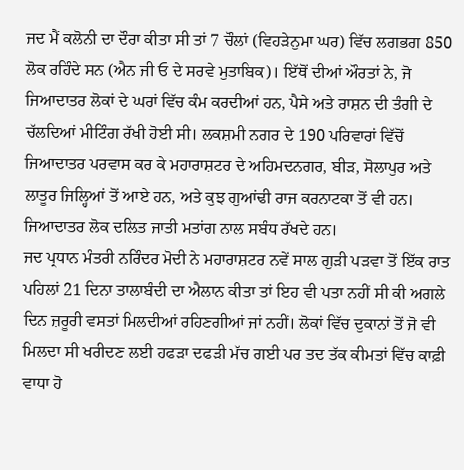ਜਦ ਮੈਂ ਕਲੋਨੀ ਦਾ ਦੌਰਾ ਕੀਤਾ ਸੀ ਤਾਂ 7 ਚੌਲਾਂ (ਵਿਹੜੇਨੁਮਾ ਘਰ) ਵਿੱਚ ਲਗਭਗ 850 ਲੋਕ ਰਹਿੰਦੇ ਸਨ (ਐਨ ਜੀ ਓ ਦੇ ਸਰਵੇ ਮੁਤਾਬਿਕ)। ਇੱਥੋਂ ਦੀਆਂ ਔਰਤਾਂ ਨੇ, ਜੋ ਜਿਆਦਾਤਰ ਲੋਕਾਂ ਦੇ ਘਰਾਂ ਵਿੱਚ ਕੰਮ ਕਰਦੀਆਂ ਹਨ, ਪੈਸੇ ਅਤੇ ਰਾਸ਼ਨ ਦੀ ਤੰਗੀ ਦੇ ਚੱਲਦਿਆਂ ਮੀਟਿੰਗ ਰੱਖੀ ਹੋਈ ਸੀ। ਲਕਸ਼ਮੀ ਨਗਰ ਦੇ 190 ਪਰਿਵਾਰਾਂ ਵਿੱਚੋਂ ਜਿਆਦਾਤਰ ਪਰਵਾਸ ਕਰ ਕੇ ਮਹਾਰਾਸ਼ਟਰ ਦੇ ਅਹਿਮਦਨਗਰ, ਬੀੜ, ਸੋਲਾਪੁਰ ਅਤੇ ਲਾਤੂਰ ਜਿਲ੍ਹਿਆਂ ਤੋਂ ਆਏ ਹਨ, ਅਤੇ ਕੁਝ ਗੁਆਂਢੀ ਰਾਜ ਕਰਨਾਟਕਾ ਤੋਂ ਵੀ ਹਨ। ਜਿਆਦਾਤਰ ਲੋਕ ਦਲਿਤ ਜਾਤੀ ਮਤਾਂਗ ਨਾਲ ਸਬੰਧ ਰੱਖਦੇ ਹਨ।
ਜਦ ਪ੍ਰਧਾਨ ਮੰਤਰੀ ਨਰਿੰਦਰ ਮੋਦੀ ਨੇ ਮਹਾਰਾਸ਼ਟਰ ਨਵੇਂ ਸਾਲ ਗੁੜੀ ਪੜਵਾ ਤੋਂ ਇੱਕ ਰਾਤ ਪਹਿਲਾਂ 21 ਦਿਨਾ ਤਾਲਾਬੰਦੀ ਦਾ ਐਲਾਨ ਕੀਤਾ ਤਾਂ ਇਹ ਵੀ ਪਤਾ ਨਹੀਂ ਸੀ ਕੀ ਅਗਲੇ ਦਿਨ ਜ਼ਰੂਰੀ ਵਸਤਾਂ ਮਿਲਦੀਆਂ ਰਹਿਣਗੀਆਂ ਜਾਂ ਨਹੀਂ। ਲੋਕਾਂ ਵਿੱਚ ਦੁਕਾਨਾਂ ਤੋਂ ਜੋ ਵੀ ਮਿਲਦਾ ਸੀ ਖਰੀਦਣ ਲਈ ਹਫੜਾ ਦਫੜੀ ਮੱਚ ਗਈ ਪਰ ਤਦ ਤੱਕ ਕੀਮਤਾਂ ਵਿੱਚ ਕਾਫ਼ੀ ਵਾਧਾ ਹੋ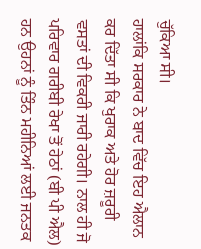ਚੁੱਕਿਆ ਸੀ।
ਹਾਲਾਂਕਿ ਸਰਕਾਰ ਨੇ ਬਾਦ ਵਿੱਚ ਇਹ ਐਲਾਨ ਕਰ ਦਿੱਤਾ ਸੀ ਕਿ ਖੁਰਾਕ ਅਤੇ ਹੋਰ ਜ਼ਰੂਰੀ ਵਸਤਾਂ ਦੀ ਵਿਕਰੀ ਜਾਰੀ ਰਹੇਗੀ। ਨਾਲ ਹੀ ਜੋ ਪਰਿਵਾਰ ਗਰੀਬੀ ਰੇਖਾ ਤੋਂ ਹੇਠਾਂ (ਬੀ ਪੀ ਐਲ) ਹਨ ਉਹਨਾਂ ਨੂੰ ਤਿੰਨ ਮਹੀਨਿਆਂ ਲਈ ਜਨਤਕ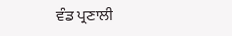ਵੰਡ ਪ੍ਰਣਾਲੀ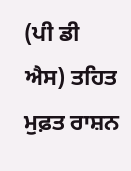(ਪੀ ਡੀ ਐਸ) ਤਹਿਤ ਮੁਫ਼ਤ ਰਾਸ਼ਨ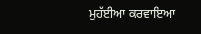ਮੁਹੱਈਆ ਕਰਵਾਇਆ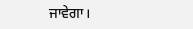ਜਾਵੇਗਾ।